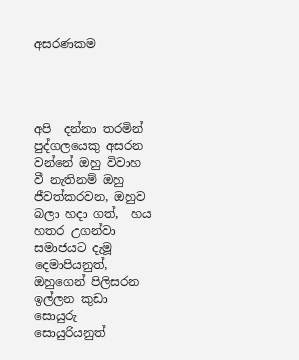අසරණකම




අපි  දන්නා තරමින් පුද්ගලයෙකු අසරන වන්නේ ඔහු විවාහ වී නැතිනම් ඔහු ජීවත්කරවන, ඔහුව බලා හදා ගත්,  හය හතර උගන්වා සමාජයට දැමූ දෙමාපියනුත්, ඔහුගෙන් පිලිසරන ඉල්ලන කුඩා සොයුරු සොයුරියනුත්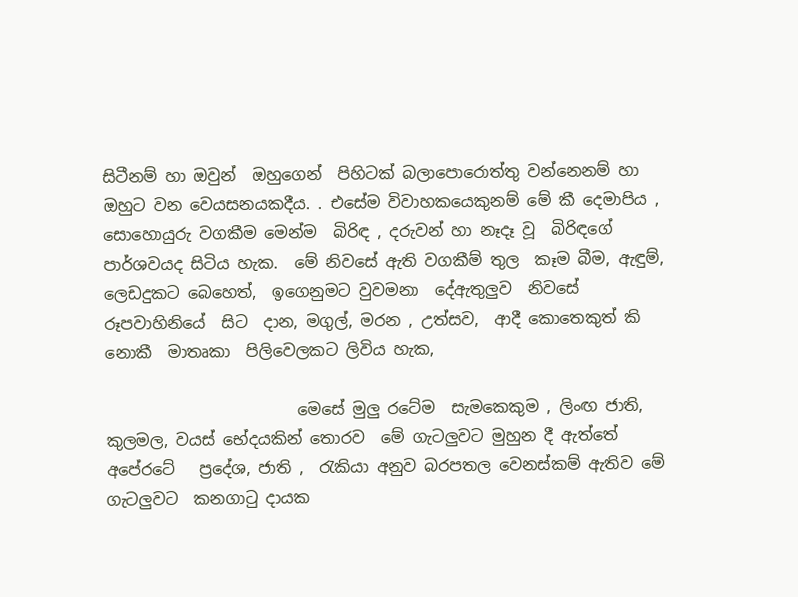සිටීනම් හා ඔවුන්  ඔහුගෙන්  පිහිටක් බලාපොරොත්තු වන්නෙනම්‍ හා ඔහුට වන වෙයසනයකදීය. . එසේම විවාහකයෙකුනම් මේ කී දෙමාපිය , සොහොයුරු වගකීම මෙන්ම  බිරිඳ , දරුවන් හා නෑදෑ වූ  බිරිඳගේ පාර්ශවයද සිටිය හැක.  මේ නිවසේ ඇති වගකීම් තුල  කෑම බීම, ඇඳුම්, ලෙඩදුකට බෙහෙත්,  ඉගෙනුමට වුවමනා  දේඇතුලුව  නිවසේ  රූපවාහිනියේ  සිට  දාන, මගුල්, මරන , උත්සව,  ආදී කොතෙකුත් කි නොකී  මාතෘකා  පිලිවෙලකට ලිවිය හැක,

                        මෙසේ මුලු රටේම  සැමකෙකුම , ලිංඟ ජාති, කුලමල, වයස් භේදයකින් තොරව  මේ ගැටලුවට මුහුන දී ඇත්තේ  අපේරටේ   ප්‍රදේශ, ජාති ,  රැකියා අනුව බරපතල වෙනස්කම් ඇතිව මේ ගැටලුවට  කනගාටු දායක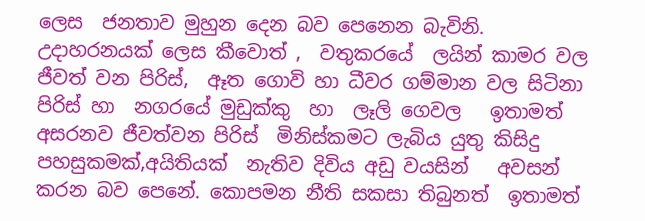ලෙස  ජනතාව මුහුන දෙන බව පෙනෙන බැවිනි.  උදාහරනයක් ලෙස කීවොත් ,  වතුකරයේ  ලයින් කාමර වල ජීවත් වන පිරිස්,  ඈත ගොවි හා ධීවර ගම්මාන වල සිටිනා පිරිස් හා  නගරයේ මුඩුක්කු  හා  ලෑලි ගෙවල   ඉතාමත් අසරනව ජීවත්වන පිරිස්  මිනිස්කමට ලැබිය යුතු කිසිදු පහසුකමක්,අයිතියක්  නැතිව දිවිය අඩු වයසින්   අවසන්  කරන බව පෙනේ. කොපමන නීති සකසා තිබුනත්  ඉතාමත්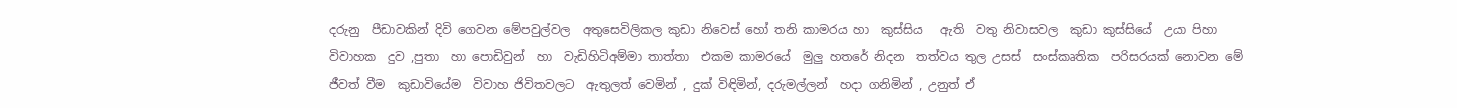දරුනු  පීඩාවකින් දිවි ගෙවන මේපවුල්වල  අතුසෙවිලිකල කුඩා නිවෙස් හෝ තනි කාමරය හා  කුස්සිය   ඇති  වතු නිවාසවල  කුඩා කුස්සියේ  උයා පිහා විවාහක  දුව ,පුතා  හා පොඩිවුන්  හා  වැඩිහිටිඅම්මා තාත්තා  එකම කාමරයේ  මුලු හතරේ නිදන  තත්වය තුල උසස්  සංස්කෘතික  පරිසරයක් නොවන මේ ජීවත් වීම  කුඩාවියේම  විවාහ ජිවිතවලට  ඇතුලත් වෙමින් , දුක් විඳිමින්, දරුමල්ලන්  හදා ගනිමින් , උනුත් ඒ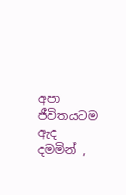අපා ජීවිතයටම ඇද  දමමින් ,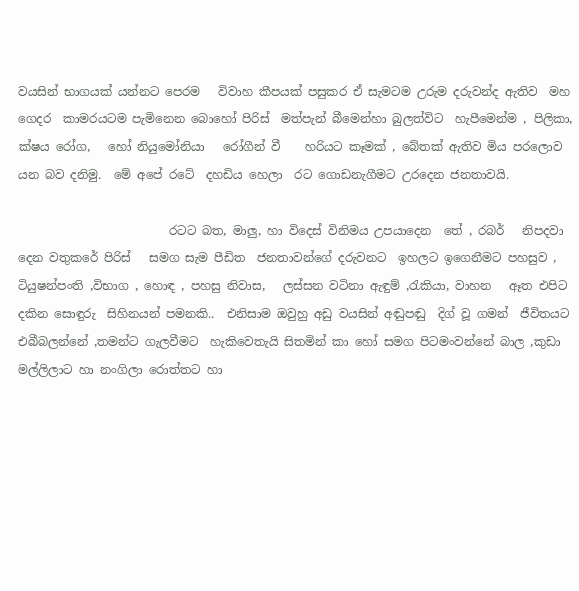වයසින් භාගයක් යන්නට පෙරම   විවාහ කීපයක් පසුකර ඒ සැමටම උරුම දරුවන්ද ඇතිව  මහ ගෙදර  කාමරයටම පැමිනෙන බොහෝ පිරිස්  මත්පැන් බීමෙන්හා බුලත්විට  හැපීමෙන්ම , පිලිකා, ක්ෂය රෝග,   හෝ නියුමෝනියා   රෝගීන් වී    හරියට කෑමක් , බේතක් ඇතිව මිය පරලොව යන බව දනිමු.  මේ අපේ රටේ  දහඩිය හෙලා  රට ගොඩනැගීමට උරදෙන ජනතාවයි.

                         රටට බත, මාලු, හා විදෙස් විනිමය උපයාදෙන  තේ , රබර්   නිපදවා දෙන වතුකරේ පිරිස්   සමග සැම පීඩිත  ජනතාවන්ගේ දරුවනට  ඉහලට ඉගෙනීමට පහසුව , ටියුෂන්පංති ,විභාග , හොඳ , පහසු නිවාස,   ලස්සන වටිනා ඇඳුම් ,රැකියා, වාහන   ඈත එපිට  දකින සොඳුරු  සිහිනයන් පමනකි..  එනිසාම ඔවුහු අඩු වයසින් අඬුපඬු  දිග් වූ ගමන්  ජීවිතයට එබීබලන්නේ ,තමන්ට ගැලවීමට  හැකිවෙතැයි සිතමින් කා හෝ සමග පිටමංවන්නේ බාල ,කුඩා මල්ලිලාට හා නංගිලා රොත්තට හා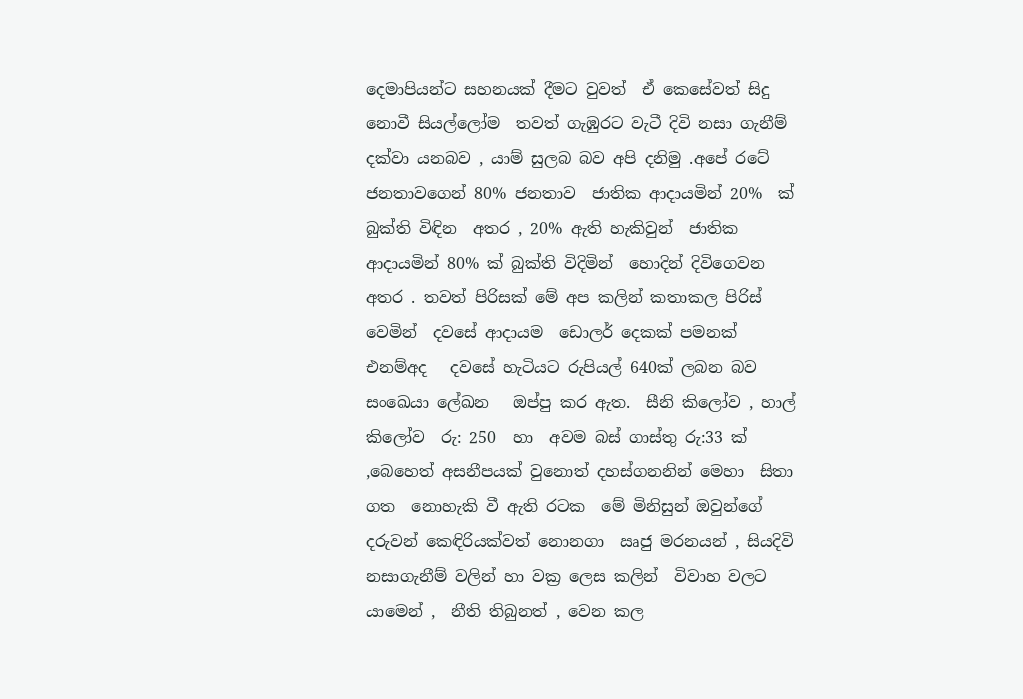දෙමාපියන්ට සහනයක් දීමට වුවත්  ඒ කෙසේවත් සිදු නොවී සියල්ලෝම  තවත් ගැඹුරට වැටී දිවි නසා ගැනීම් දක්වා යනබව , යාම් සුලබ බව අපි දනිමු .අපේ රටේ  ජනතාවගෙන් 80% ජනතාව  ජාතික ආදායමින් 20%  ක්  බුක්ති විඳින  අතර , 20% ඇති හැකිවුන්  ජාතික ආදායමින් 80% ක් බුක්ති විදිමින්  හොදින් දිවිගෙවන අතර . තවත් පිරිසක් මේ අප කලින් කතාකල පිරිස් වෙමින්  දවසේ ආදායම  ඩොලර් දෙකක් පමනක් එනම්අද   දවසේ හැටියට රුපියල් 640ක් ලබන බව සංඛෙයා ලේඛන   ඔප්පු කර ඇත.  සීනි කිලෝව , හාල් කිලෝව  රු: 250  හා  අවම බස් ගාස්තු රු:33 ක් ,බෙහෙත් අසනීපයක් වුනොත් දහස්ගනනින් මෙහා  සිතා ගත  නොහැකි වී ඇති රටක  මේ මිනිසුන් ඔවුන්ගේ දරුවන් කෙඳිරියක්වත් නොනගා  ඍජු මරනයන් , සියදිවි නසාගැනීම් වලින් හා වක්‍ර ලෙස කලින්  විවාහ වලට යාමෙන් ,  නීති තිබුනත් , වෙන කල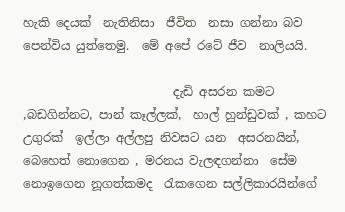හැකි දෙයක්  නැතිනිසා  ජීවිත  නසා ගන්නා බව පෙන්විය යුත්තෙමු.  මේ අපේ රටේ ජීව  නාලියයි.

                         දැඩි අසරන කමට  ,බඩගින්නට, පාන් කෑල්ලක්,  හාල් හුන්ඩුවක් , කහට උගුරක්  ඉල්ලා අල්ලපු නිවසට යන  අසරනයින්, බෙහෙත් නොගෙන , මරනය වැලඳගන්නා  සේම නොඉගෙන නූගත්කමද  රැකගෙන සල්ලිකාරයින්ගේ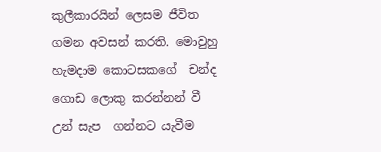කුලීකාරයින් ලෙසම ජීවිත ගමන අවසන් කරති. මොවුහු හැමදාම කොටසකගේ  චන්ද  ගොඩ ලොකු කරන්නන් වී උන් සැප  ගන්නට යැවීම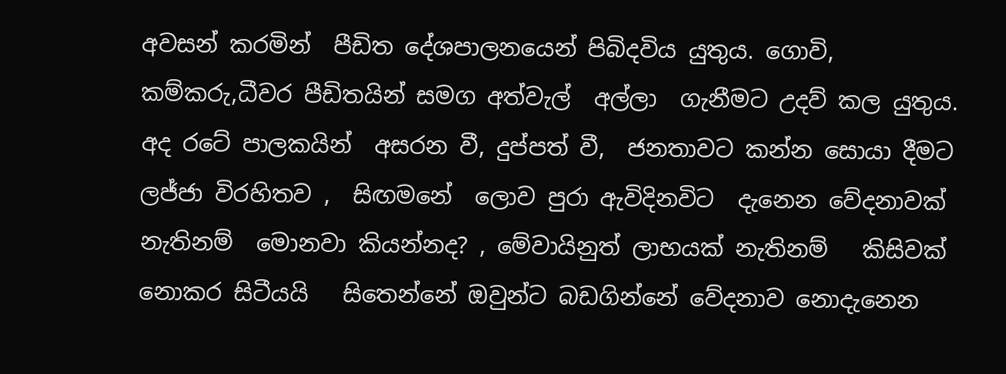අවසන් කරමින්  පීඩිත දේශපාලනයෙන් පිබිදවිය යුතුය. ගොවි,  කම්කරු,ධීවර පීඩිතයින් සමග අත්වැල්  අල්ලා  ගැනීමට උදව් කල යුතුය.   අද රටේ පාලකයින්  අසරන වී, දුප්පත් වී,  ජනතාවට කන්න සොයා දීමට  ලජ්ජා විරහිතව ,  සිඟමනේ  ලොව පුරා ඇවිදිනවිට  දැනෙන වේදනාවක්  නැතිනම්  මොනවා කියන්නද? , මේවායිනුත් ලාභයක් නැතිනම්   කිසිවක් නොකර සිටීයයි   සිතෙන්නේ ඔවුන්ට බඩගින්නේ වේදනාව නොදැනෙන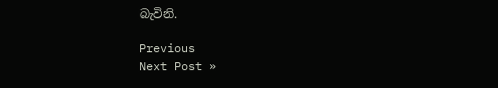බැවිනි.

Previous
Next Post »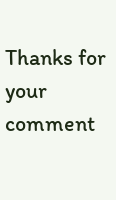Thanks for your comment